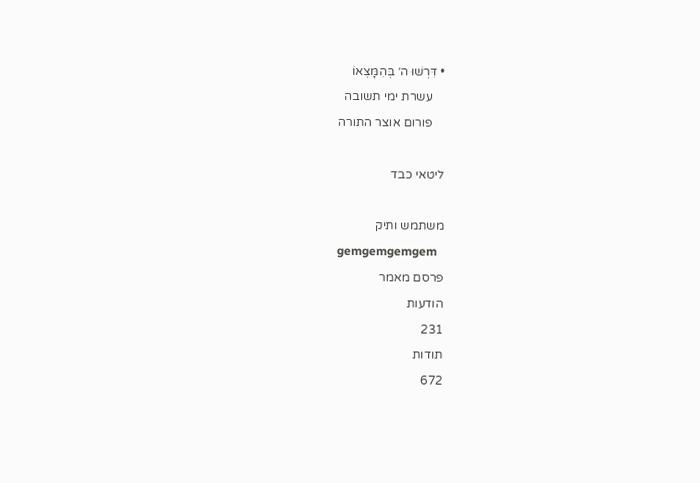• דִּרְשׁוּ ה׳ בְּהִמָּצְאוֹ
    עשרת ימי תשובה
    פורום אוצר התורה

ליטאי כבד

משתמש ותיק
gemgemgemgem
פרסם מאמר
הודעות
231
תודות
672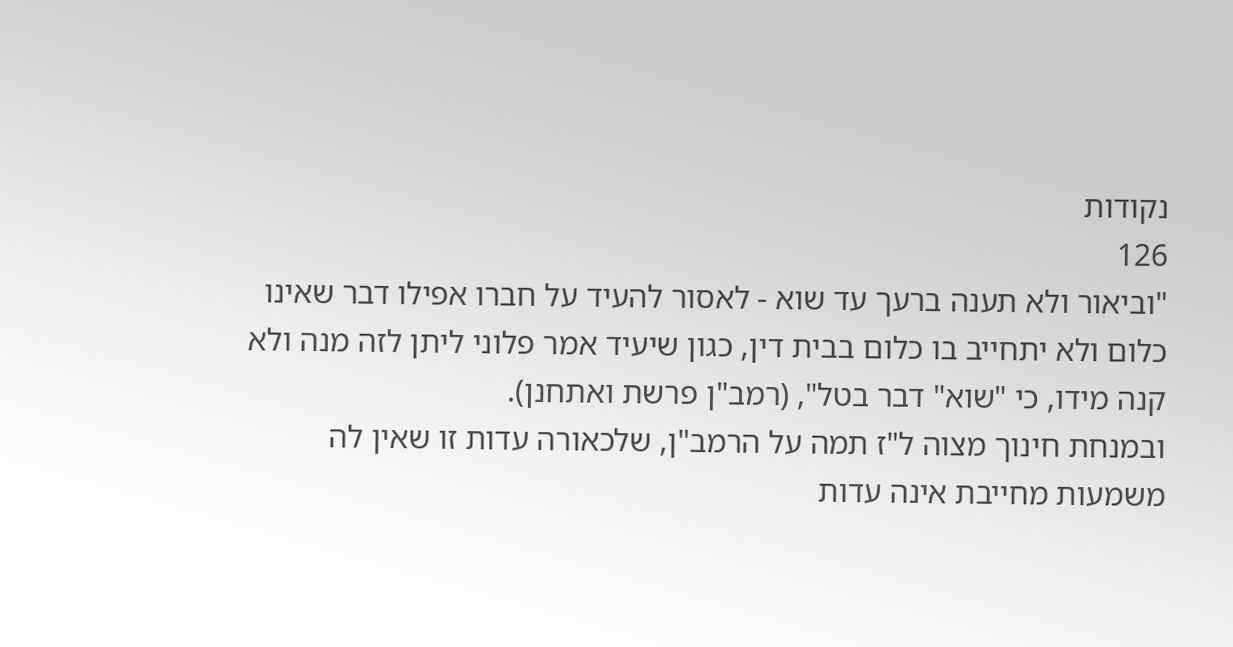נקודות
126
"וביאור ולא תענה ברעך עד שוא - לאסור להעיד על חברו אפילו דבר שאינו כלום ולא יתחייב בו כלום בבית דין, כגון שיעיד אמר פלוני ליתן לזה מנה ולא קנה מידו, כי "שוא" דבר בטל", (רמב"ן פרשת ואתחנן).
ובמנחת חינוך מצוה ל"ז תמה על הרמב"ן, שלכאורה עדות זו שאין לה משמעות מחייבת אינה עדות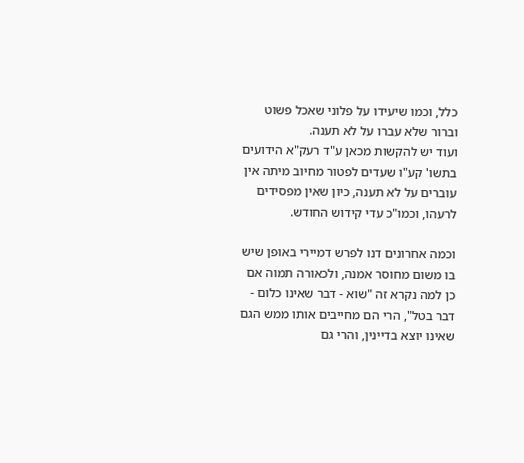כלל, וכמו שיעידו על פלוני שאכל פשוט וברור שלא עברו על לא תענה.
ועוד יש להקשות מכאן ע"ד רעק"א הידועים בתשו' קע"ו שעדים לפטור מחיוב מיתה אין עוברים על לא תענה, כיון שאין מפסידים לרעהו, וכמו"כ עדי קידוש החודש.

וכמה אחרונים דנו לפרש דמיירי באופן שיש בו משום מחוסר אמנה, ולכאורה תמוה אם כן למה נקרא זה "שוא - דבר שאינו כלום - דבר בטל", הרי הם מחייבים אותו ממש הגם שאינו יוצא בדיינין, והרי גם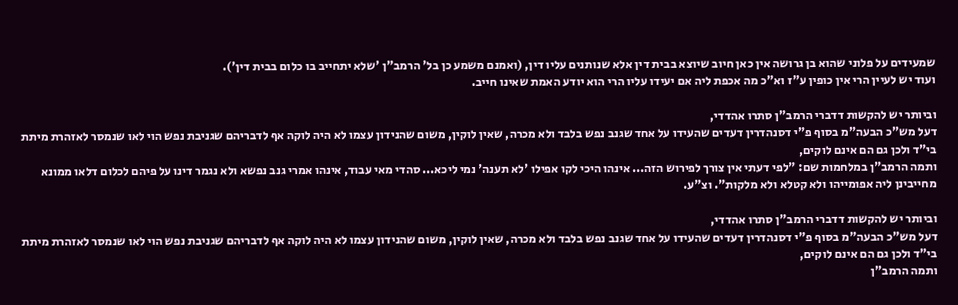שמעידים על פלוני שהוא בן גרושה אין כאן חיוב שיוצא בבית דין אלא שנותנים עליו דין, (ואמנם משמע כן בל' הרמב"ן 'שלא יתחייב בו כלום בבית דין').
ועוד יש לעיין הרי אין כופין ע"ז וא"כ מה אכפת ליה אם יעידו עליו הרי הוא יודע האמת שאינו חייב.

וביותר יש להקשות דדברי הרמב"ן סתרו אהדדי,
דעל מש"כ הבעה"מ בסוף פ"י דסנהדרין דעדים שהעידו על אחד שגנב נפש בלבד ולא מכרה, שאין לוקין, משום שהנידון עצמו לא היה לוקה אף לדבריהם שגניבת נפש הוי לאו שנמסר לאזהרת מיתת בי"ד ולכן גם הם אינם לוקים,
ותמה הרמב"ן במלחמות שם: "לפי דעתי אין צורך לפירוש הזה... אינהו היכי לקו אפילו 'לא תענה' נמי ליכא... סהדי מאי עבוד, אינהו אמרי גנב נפשא ולא נגמר דינו על פיהם לכלום דלאו ממונא מחייבינן ליה אפומייהו ולא קטלא ולא מלקות". וצ"ע.

וביותר יש להקשות דדברי הרמב"ן סתרו אהדדי,
דעל מש"כ הבעה"מ בסוף פ"י דסנהדרין דעדים שהעידו על אחד שגנב נפש בלבד ולא מכרה, שאין לוקין, משום שהנידון עצמו לא היה לוקה אף לדבריהם שגניבת נפש הוי לאו שנמסר לאזהרת מיתת בי"ד ולכן גם הם אינם לוקים,
ותמה הרמב"ן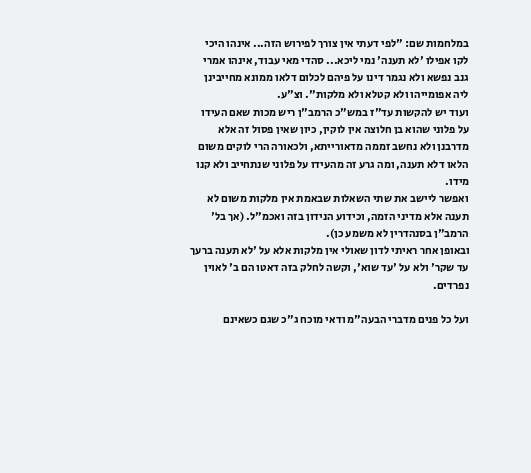במלחמות שם: "לפי דעתי אין צורך לפירוש הזה... אינהו היכי לקו אפילו 'לא תענה' נמי ליכא... סהדי מאי עבוד, אינהו אמרי גנב נפשא ולא נגמר דינו על פיהם לכלום דלאו ממונא מחייבינן ליה אפומייהו ולא קטלא ולא מלקות". וצ"ע.
ועוד יש להקשות עד"ז במש"כ הרמב"ן ריש מכות שאם העידו על פלוני שהוא בן חלוצה אין לוקין, כיון שאין פסול זה אלא מדרבנן ולא נחשב זממה מדאורייתא, ולכאורה הרי לוקים משום הלאו דלא תענה, ומה גרע זה מהעידו על פלוני שנתחייב ולא קנו מידו.
ואפשר ליישב את שתי השאלות שבאמת אין מלקות משום לא תענה אלא מדיני הזמה, וכידוע הנידון בזה ואכמ"ל. (אך בל' הרמב"ן בסנהדרין לא משמע כן).
ובאופן אחר ראיתי לדון שאולי אין מלקות אלא על 'לא תענה ברעך עד שקר' ולא על 'עד שוא', וקשה לחלק בזה דאטו הם ב' לאוין נפרדים.

ועל כל פנים מדברי הבעה"מ ודאי מוכח ג"כ שגם כשאינם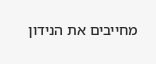מחייבים את הנידון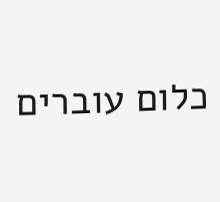כלום עוברים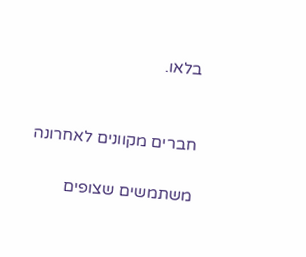בלאו.


חברים מקוונים לאחרונה

משתמשים שצופים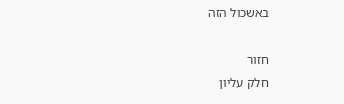באשכול הזה

חזור
חלק עליון